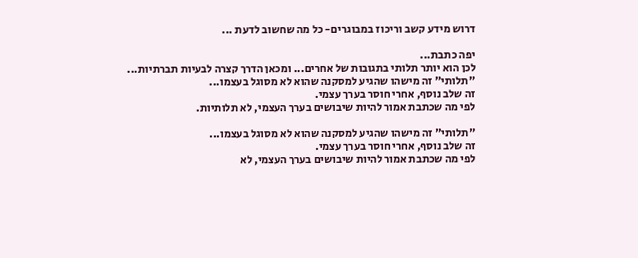דרוש מידע קשב וריכוז במבוגרים- כל מה שחשוב לדעת ...

יפה כתבת...
לכן הוא יותר תלותי בתגובות של אחרים... ומכאן הדרך קצרה לבעיות תברתיות...
"תלותי" זה מישהו שהגיע למסקנה שהוא לא מסוגל בעצמו...
זה שלב נוסף, אחרי חוסר בערך עצמי.
לפי מה שכתבת אמור להיות שיבושים בערך העצמי, לא תלותיות.

"תלותי" זה מישהו שהגיע למסקנה שהוא לא מסוגל בעצמו...
זה שלב נוסף, אחרי חוסר בערך עצמי.
לפי מה שכתבת אמור להיות שיבושים בערך העצמי, לא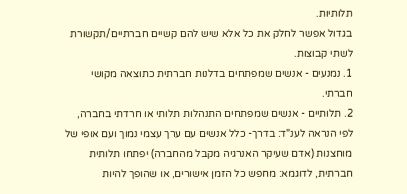תלותיות.
בגדול אפשר לחלק את כל אלא שיש להם קשיים חברתיים/תקשורת לשתי קבוצות.
1. נמנעים - אנשים שמפתחים בדלנות חברתית כתוצאה מקושי חברתי.
2. תלותיים - אנשים שמפתחים התנהלות תלותי או חרדתי בחברה,
לפי הנראה לענ"ד: בדרך- כלל אנשים עם ערך עצמי נמוך ועם אופי של מוחצנות (אדם שעיקר האנרגיה מקבל מהחברה) יפתחו תלותית חברתית, לדוגמא: מחפש כל הזמן אישורים, או שהופך להיות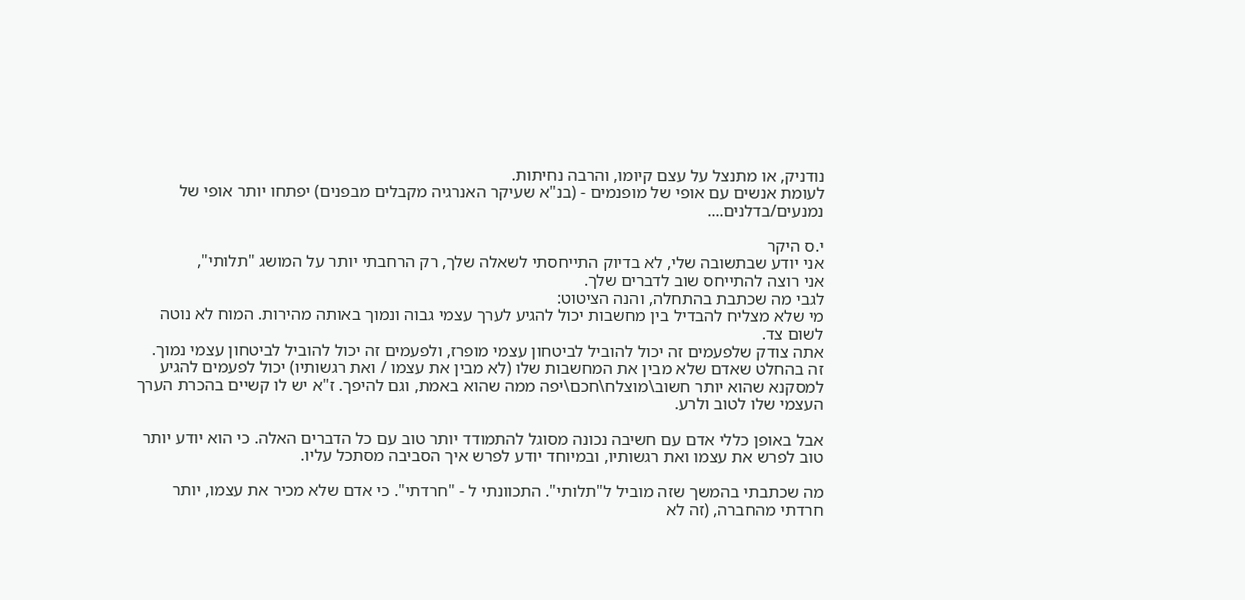נודניק, או מתנצל על עצם קיומו, והרבה נחיתות.
לעומת אנשים עם אופי של מופנמים - (בנ"א שעיקר האנרגיה מקבלים מבפנים) יפתחו יותר אופי של נמנעים/בדלנים....

י.ס היקר
אני יודע שבתשובה שלי, לא בדיוק התייחסתי לשאלה שלך, רק הרחבתי יותר על המושג "תלותי",
אני רוצה להתייחס שוב לדברים שלך.
לגבי מה שכתבת בהתחלה, והנה הציטוט:
מי שלא מצליח להבדיל בין מחשבות יכול להגיע לערך עצמי גבוה ונמוך באותה מהירות. המוח לא נוטה לשום צד.
אתה צודק שלפעמים זה יכול להוביל לביטחון עצמי מופרז, ולפעמים זה יכול להוביל לביטחון עצמי נמוך.
זה בהחלט שאדם שלא מבין את המחשבות שלו (לא מבין את עצמו / ואת רגשותיו) יכול לפעמים להגיע למסקנא שהוא יותר חשוב\מוצלח\חכם\יפה ממה שהוא באמת, וגם להיפך. ז"א יש לו קשיים בהכרת הערך העצמי שלו לטוב ולרע.

אבל באופן כללי אדם עם חשיבה נכונה מסוגל להתמודד יותר טוב עם כל הדברים האלה. כי הוא יודע יותר טוב לפרש את עצמו ואת רגשותיו, ובמיוחד יודע לפרש איך הסביבה מסתכל עליו.

מה שכתבתי בהמשך שזה מוביל ל"תלותי". התכוונתי ל - "חרדתי". כי אדם שלא מכיר את עצמו, יותר חרדתי מהחברה, (זה לא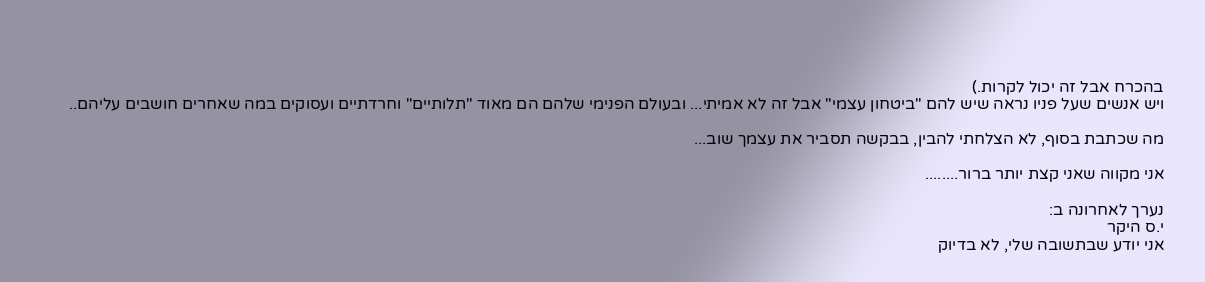בהכרח אבל זה יכול לקרות.)
ויש אנשים שעל פניו נראה שיש להם "ביטחון עצמי" אבל זה לא אמיתי... ובעולם הפנימי שלהם הם מאוד "תלותיים" וחרדתיים ועסוקים במה שאחרים חושבים עליהם..

מה שכתבת בסוף, לא הצלחתי להבין, בבקשה תסביר את עצמך שוב...

אני מקווה שאני קצת יותר ברור........

נערך לאחרונה ב:
י.ס היקר
אני יודע שבתשובה שלי, לא בדיוק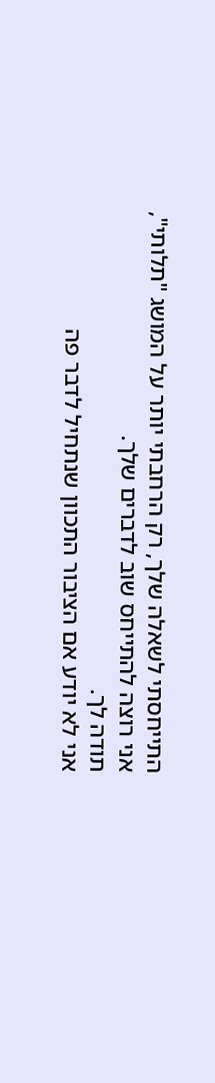התייחסתי לשאלה שלך, רק הרחבתי יותר על המושג "תלותי",
אני רוצה להתייחס שוב לדברים שלך.
תודה לך.
אני לא יודע אם הציבור התכוון שנתחיל לדבר פה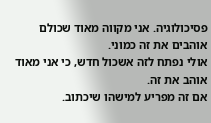פסיכולוגיה. אני מקווה מאוד שכולם אוהבים את זה כמוני.
אולי נפתח לזה אשכול חדש, כי אני מאוד אוהב את זה.
אם זה מפריע למישהו שיכתוב.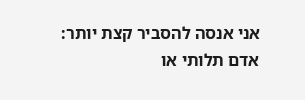אני אנסה להסביר קצת יותר:
אדם תלותי או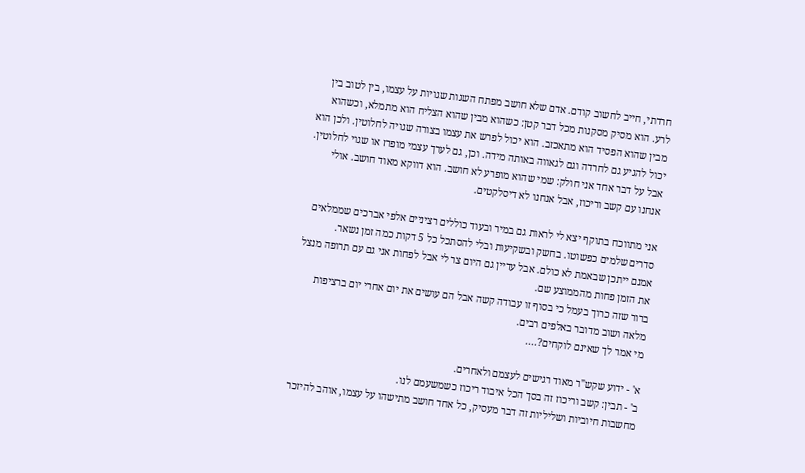חרדתי, חייב לחשוב קודם. אדם שלא חושב מפתח השגות שגויות על עצמו, בין לטוב בין לרע. הוא מסיק מסקנות מכל דבר קטן: כשהוא מבין שהוא הצליח הוא מתמלא, וכשהוא מבין שהוא הפסיד הוא מתאכזב. הוא יכול לפרש את עצמו בצורה שגויה לחלוטין. ולכן הוא יכול להגיע גם לחרדה וגם לגאווה באותה מידה. וכן, גם לערך עצמי מופרז או שגוי לחלוטין.
אבל על דבר אחד אני חולק: שמי שהוא מופרע לא חושב. הוא דווקא מאוד חושב. אולי אנחנו עם קשב וריכוז, אבל אנחנו לא דיסלקטים.

אני מתווכח בתוקף יצא לי לראות גם במיר ובעוד כוללים רציניים אלפי אברכים שממלאים סדרים שלמים כפשוטו. בחשק ובשקיעות ובלי להסתכל כל 5 דקות כמה זמן נשאר.
אמנם ייתכן שבאמת לא כולם. אבל עדיין גם היום צר לי אבל לפחות אני גם עם תרופה מנצל את הזמן פחות מהממוצע שם.
ברור שזה כרוך בעמל כי בסוף זו עבודה קשה אבל הם עושים את יום אחרי יום ברציפות מלאה ושוב מדובר באלפים רבים.
מי אמר לך שאינם לוקחים?....

א' - ידוע שקש"ר מאוד רגישים לעצמם ולאחרים.
ב' - תבין: קשב וריכוז זה בסך הכל איבוד ריכוז כשמשעמם לנו.
מחשבות חיוביות ושליליות זה דבר מעסיק, כל אחד חושב מתישהו על עצמו, אוהב להיזכר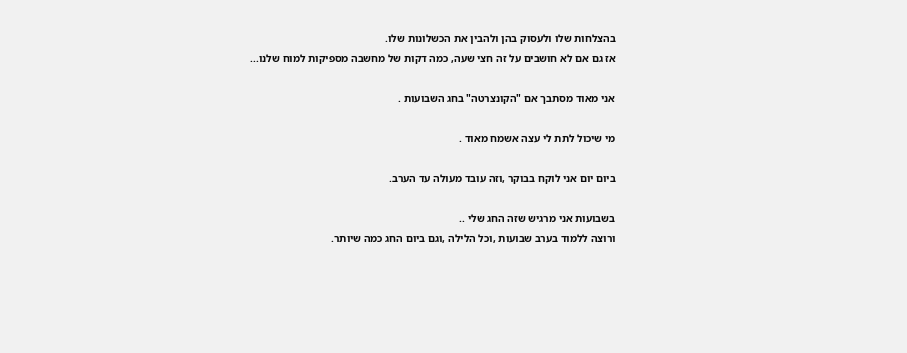בהצלחות שלו ולעסוק בהן ולהבין את הכשלונות שלו.
אז גם אם לא חושבים על זה חצי שעה, כמה דקות של מחשבה מספיקות למוח שלנו...

אני מאוד מסתבך אם "הקונצרטה" בחג השבועות .

מי שיכול לתת לי עצה אשמח מאוד .

ביום יום אני לוקח בבוקר ,וזה עובד מעולה עד הערב.

בשבועות אני מרגיש שזה החג שלי ..
ורוצה ללמוד בערב שבועות ,וכל הלילה ,וגם ביום החג כמה שיותר.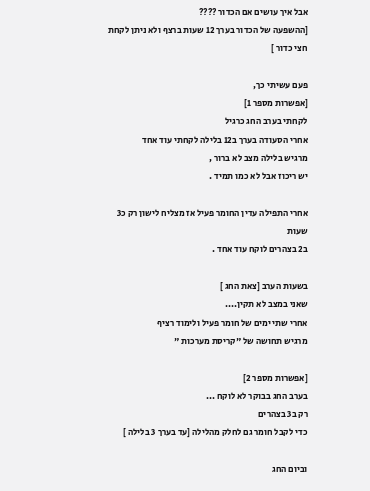אבל איך עושים אם הכדור ????
[ההשפעה של הכדור בערך 12 שעות ברצף ולא ניתן לקחת חצי כדור ]

פעם עשיתי כך,
[אפשרות מספר 1]
לקחתי בערב החג כרגיל
אחרי הסעודה בערך ב12 בלילה לקחתי עוד אחד
מרגיש בלילה מצב לא ברור ,
יש ריכוז אבל לא כמו תמיד .

אחרי התפילה עדין החומר פעיל אז מצליח לישון רק כ3 שעות
ב2 בצהרים לוקח עוד אחד .

בשעות הערב [צאת החג ]
שאני במצב לא תקין....
אחרי שתי ימים של חומר פעיל ולימוד רציף
מרגיש תחושה של "קריסת מערכות "

[אפשרות מספר 2]
בערב החג בבוקר לא לוקח ...
רק ב3 בצהרים
כדי לקבל חומר גם לחלק מהלילה [עד בערך 3 בלילה ]

וביום החג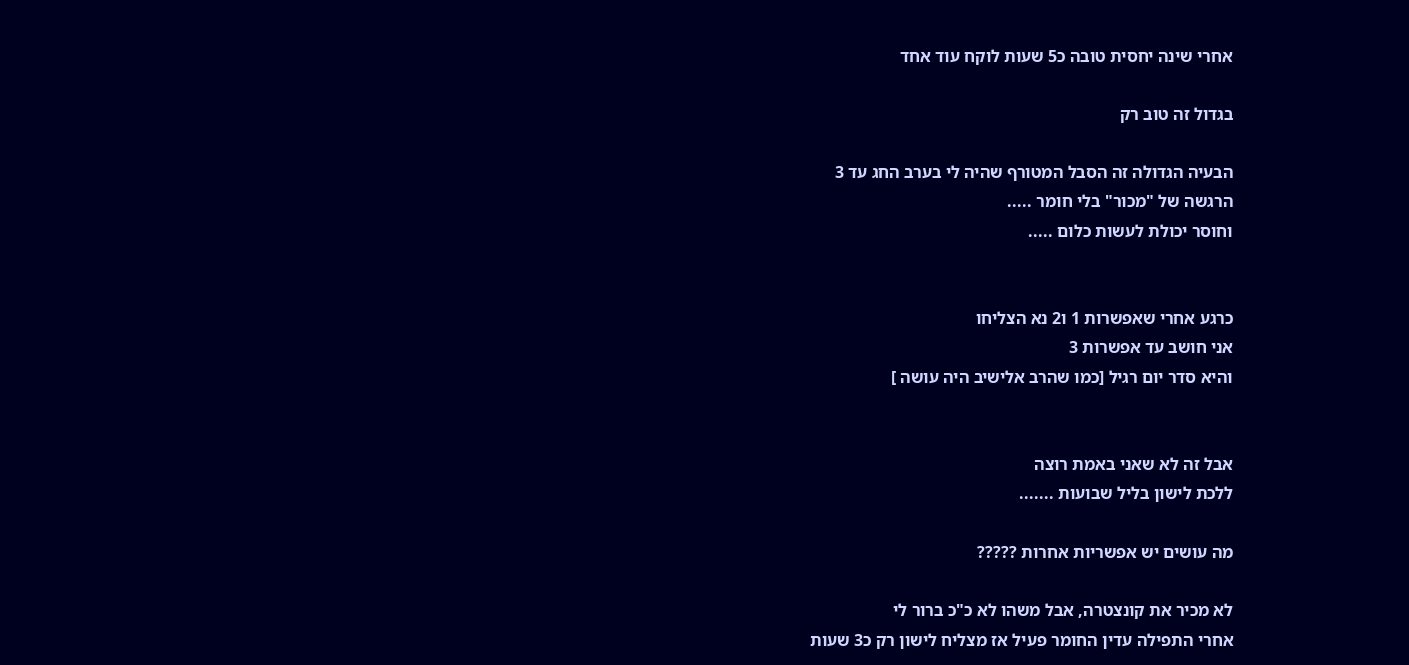אחרי שינה יחסית טובה כ5 שעות לוקח עוד אחד

בגדול זה טוב רק

הבעיה הגדולה זה הסבל המטורף שהיה לי בערב החג עד 3
הרגשה של "מכור" בלי חומר .....
וחוסר יכולת לעשות כלום .....


כרגע אחרי שאפשרות 1 ו2 נא הצליחו
אני חושב עד אפשרות 3
והיא סדר יום רגיל [כמו שהרב אלישיב היה עושה ]


אבל זה לא שאני באמת רוצה
ללכת לישון בליל שבועות .......

מה עושים יש אפשריות אחרות ?????

לא מכיר את קונצטרה, אבל משהו לא כ"כ ברור לי
אחרי התפילה עדין החומר פעיל אז מצליח לישון רק כ3 שעות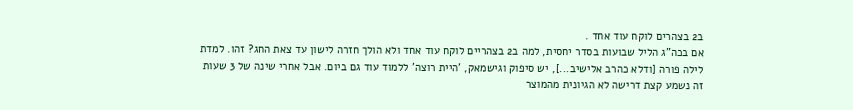ב2 בצהרים לוקח עוד אחד .
אם בכה"ג הליל שבועות בסדר יחסית, למה ב2 בצהריים לוקח עוד אחד ולא הולך חזרה לישון עד צאת החג? זהו. למדת לילה פורה [ודלא כהרב אלישיב...], יש סיפוק וגישמאק, 'היית רוצה' ללמוד עוד גם ביום. אבל אחרי שינה של 3 שעות זה נשמע קצת דרישה לא הגיונית מהמוצר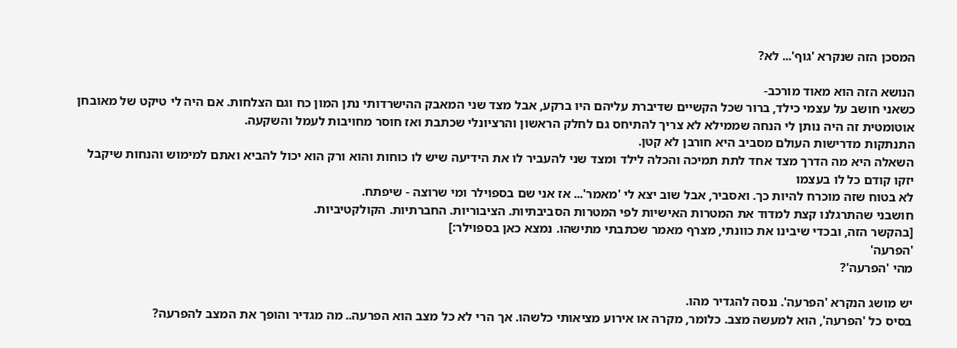המסכן הזה שנקרא 'גוף'... לא?

הנושא הזה הוא מאוד מורכב-
כשאני חושב על עצמי כילד, ברור שכל הקשיים שדיברת עליהם היו ברקע, אבל מצד שני המאבק ההישרדותי נתן המון כח וגם הצלחות. אם היה לי טיקט של מאובחן אוטומטית זה היה נותן לי הנחה שממילא לא צריך להתיחס גם לחלק הראשון והרציונלי שכתבת ואז חוסר מחויבות לעמל והשקעה.
התנתקות מדרישות העולם מסביב היא חורבן לא קטן.
השאלה היא מה הדרך מצד אחד לתת תמיכה והכלה לילד ומצד שני להעביר לו את הידיעה שיש לו כוחות והוא ורק הוא יכול להביא ואתם למימוש והנחות שיקבל יזקו קודם כל לו בעצמו
לא בטוח שזה מוכרח להיות כך. ואסביר, אבל שוב יצא לי 'מאמר'... אז אני שם בספוילר ומי שרוצה - שיפתח.
חושבני שהתרגלנו קצת למדוד את המטרות האישיות לפי המטרות הסביבתיות. הציבוריות. החברתיות. הקולקטיביות.
[בהקשר הזה, ובכדי שיבינו את כוונתי, מצרף מאמר שכתבתי מתישהו. נמצא כאן בספוילר:]
'הפרעה'
מהי 'הפרעה'?

יש מושג הנקרא 'הפרעה'. ננסה להגדיר מהו.
בסיס כל 'הפרעה', הוא למעשה מצב. כלומר, מקרה או אירוע מציאותי כלשהו. אך הרי לא כל מצב הוא הפרעה.. מה מגדיר והופך את המצב להפרעה?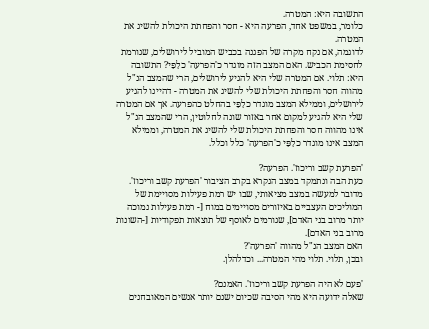התשובה היא: המטרה.
כלומר, במשפט אחד, הפרעה היא - חסר והפחתת היכולת להשיג את המטרה.
לדוגמה, אם נקח מקרה של הפגנה בכביש המוביל לירושלים, שגורמת לחסימת הכביש. האם המצב הזה מוגדר כ'הפרעה' כלַפַּי? התשובה היא: תלוי. אם המטרה שלי היא להגיע לירושלים, הרי שהמצב הנ"ל מהווה חסר והפחתת היכולת שלי להשיג את המטרה - דהיינו להגיע לירושלים, וממילא המצב מוגדר כלַפַּי בהחלט כהפרעה. אך אם המטרה שלי היא להגיע למקום אחר באזור שונה לחלוטין, הרי שהמצב הנ"ל אינו מהווה חסר והפחתת היכולת שלי להשיג את המטרה, וממילא המצב אינו מוגדר כלַפַּי כ'הפרעה' כלל וכלל.

'הפרעת קשב וריכוז'. הפרעה?
כעת הבה ונתמקד במצב הנקרא בקרב הציבור 'הפרעת קשב וריכוז'. מדובר למעשה במצב מציאותי, שבו יש רמת פעילות מסויימת של המוליכים העצביים באיזורים מסויימים במוח [- רמת פעילות נמוכה יותר מרוב בני האדם], שגורמים לאוסף של תוצאות תפקודיות [-השונות מרוב בני האדם].
האם המצב הנ"ל מהווה 'הפרעה'?
ובכן, תלוי. תלוי מהי המטרה... וכדלהלן.

'פעם לא היה הפרעת קשב וריכוז'. האמנם?
שאלה ידועה היא מהי הסיבה שכיום ישנם יותר אנשים המאובחנים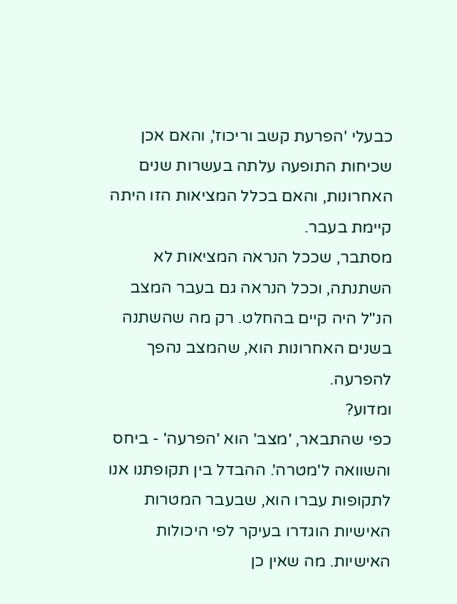כבעלי 'הפרעת קשב וריכוז', והאם אכן שכיחות התופעה עלתה בעשרות שנים האחרונות, והאם בכלל המציאות הזו היתה קיימת בעבר.
מסתבר, שככל הנראה המציאות לא השתנתה, וככל הנראה גם בעבר המצב הנ"ל היה קיים בהחלט. רק מה שהשתנה בשנים האחרונות הוא, שהמצב נהפך להפרעה.
ומדוע?
כפי שהתבאר, 'מצב' הוא 'הפרעה' - ביחס והשוואה ל'מטרה'. ההבדל בין תקופתנו אנו לתקופות עברו הוא, שבעבר המטרות האישיות הוגדרו בעיקר לפי היכולות האישיות. מה שאין כן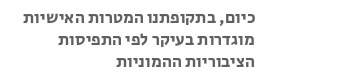כיום, בתקופתנו המטרות האישיות מוגדרות בעיקר לפי התפיסות הציבוריות ההמוניות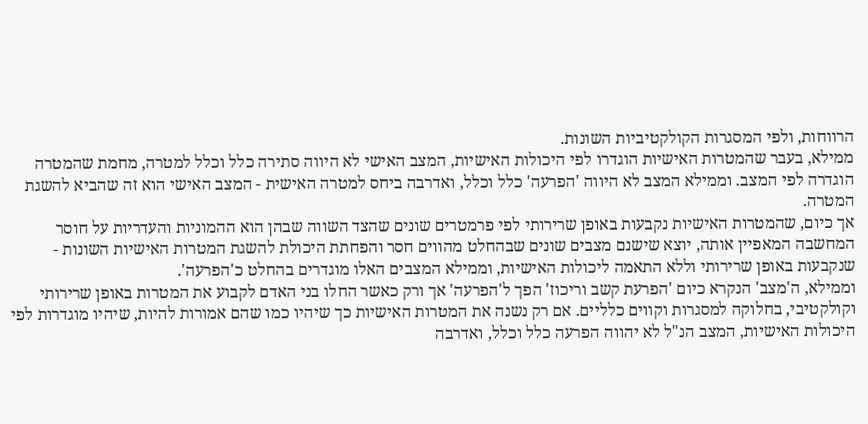הרווחות, ולפי המסגרות הקולקטיביות השונות.
ממילא, בעבר שהמטרות האישיות הוגדרו לפי היכולות האישיות, המצב האישי לא היווה סתירה כלל וכלל למטרה, מחמת שהמטרה הוגדרה לפי המצב. וממילא המצב לא היווה 'הפרעה' כלל וכלל, ואדרבה ביחס למטרה האישית - המצב האישי הוא זה שהביא להשגת המטרה.
אך כיום, שהמטרות האישיות נקבעות באופן שרירותי לפי פרמטרים שונים שהצד השווה שבהן הוא ההמוניות והעדריות על חוסר המחשבה המאפיין אותה, יוצא שישנם מצבים שונים שבהחלט מהווים חסר והפחתת היכולת להשגת המטרות האישיות השונות - שנקבעות באופן שרירותי וללא התאמה ליכולות האישיות, וממילא המצבים האלו מוגדרים בהחלט כ'הפרעה'.
וממילא, ה'מצב' הנקרא כיום 'הפרעת קשב וריכוז' הפך ל'הפרעה' אך ורק כאשר החלו בני האדם לקבוע את המטרות באופן שרירותי וקולקטיבי, בחלוקה למסגרות וקווים כלליים. אם רק נשנה את המטרות האישיות כך שיהיו כמו שהם אמורות להיות, שיהיו מוגדרות לפי היכולות האישיות, המצב הנ"ל לא יהווה הפרעה כלל וכלל, ואדרבה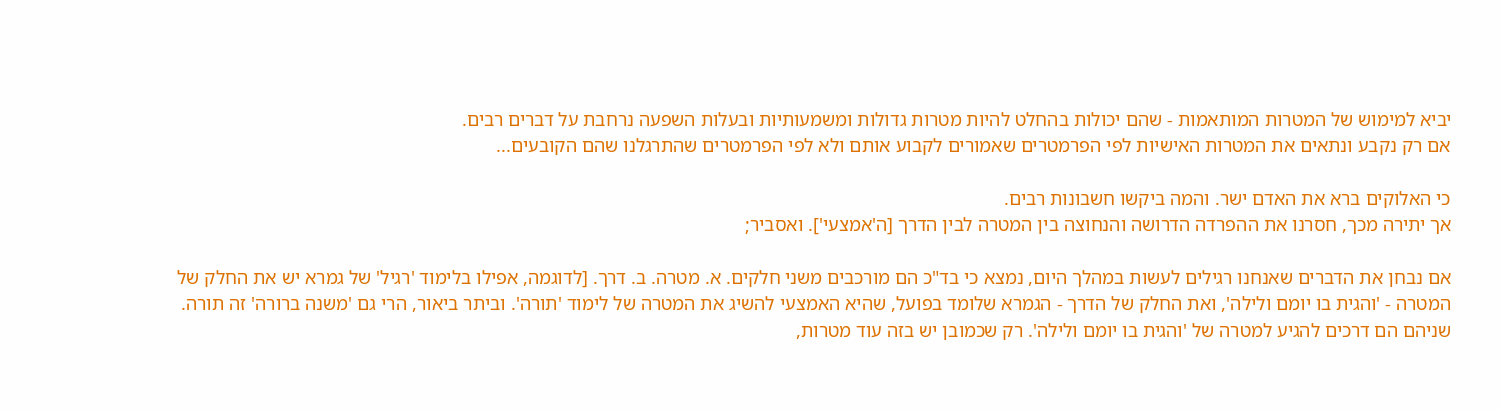יביא למימוש של המטרות המותאמות - שהם יכולות בהחלט להיות מטרות גדולות ומשמעותיות ובעלות השפעה נרחבת על דברים רבים.
אם רק נקבע ונתאים את המטרות האישיות לפי הפרמטרים שאמורים לקבוע אותם ולא לפי הפרמטרים שהתרגלנו שהם הקובעים...

כי האלוקים ברא את האדם ישר. והמה ביקשו חשבונות רבים.
אך יתירה מכך, חסרנו את ההפרדה הדרושה והנחוצה בין המטרה לבין הדרך [ה'אמצעי']. ואסביר;

אם נבחן את הדברים שאנחנו רגילים לעשות במהלך היום, נמצא כי בד"כ הם מורכבים משני חלקים. א. מטרה. ב. דרך. [לדוגמה, אפילו בלימוד 'רגיל' של גמרא יש את החלק של המטרה - 'והגית בו יומם ולילה', ואת החלק של הדרך - הגמרא שלומד בפועל, שהיא האמצעי להשיג את המטרה של לימוד 'תורה'. וביתר ביאור, הרי גם 'משנה ברורה' זה תורה. שניהם הם דרכים להגיע למטרה של 'והגית בו יומם ולילה'. רק שכמובן יש בזה עוד מטרות,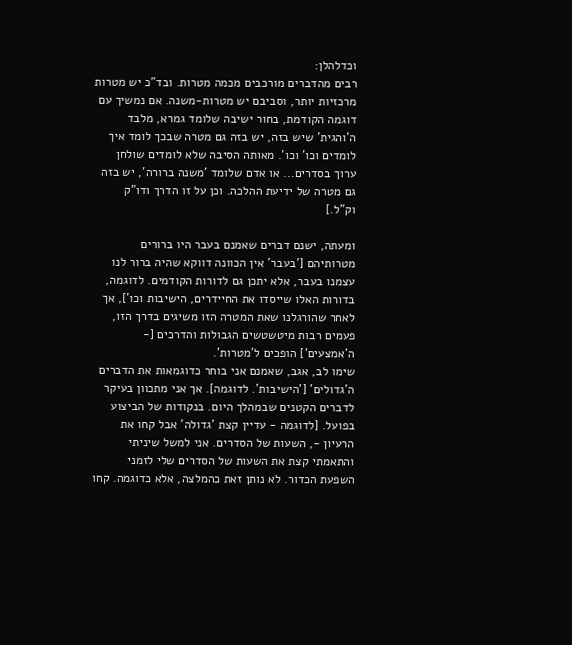וכדלהלן:
רבים מהדברים מורכבים מכמה מטרות. ובד"כ יש מטרות מרכזיות יותר, וסביבם יש מטרות-משנה. אם נמשיך עם דוגמה הקודמת, בחור ישיבה שלומד גמרא, מלבד ה'והגית' שיש בזה, יש בזה גם מטרה שבכך לומד איך לומדים וכו' וכו'. מאותה הסיבה שלא לומדים שולחן ערוך בסדרים... או אדם שלומד 'משנה ברורה', יש בזה גם מטרה של ידיעת ההלכה. וכן על זו הדרך ודו"ק וק"ל.]

ומעתה, ישנם דברים שאמנם בעבר היו ברורים מטרותיהם ['בעבר' אין הכוונה דווקא שהיה ברור לנו עצמנו בעבר, אלא יתכן גם לדורות הקודמים. לדוגמה, בדורות האלו שייסדו את החיידרים, הישיבות וכו'], אך לאחר שהורגלנו שאת המטרה הזו משיגים בדרך הזו, פעמים רבות מיטשטשים הגבולות והדרכים [- ה'אמצעים'] הופכים ל'מטרות'.
שימו לב, אגב, שאמנם אני בוחר כדוגמאות את הדברים ה'גדולים' ['הישיבות'. לדוגמה]. אך אני מתכוון בעיקר לדברים הקטנים שבמהלך היום. בנקודות של הביצוע בפועל. [לדוגמה - עדיין קצת 'גדולה' אבל קחו את הרעיון -, השעות של הסדרים. אני למשל שיניתי והתאמתי קצת את השעות של הסדרים שלי לזמני השפעת הכדור. לא נותן זאת כהמלצה, אלא כדוגמה. קחו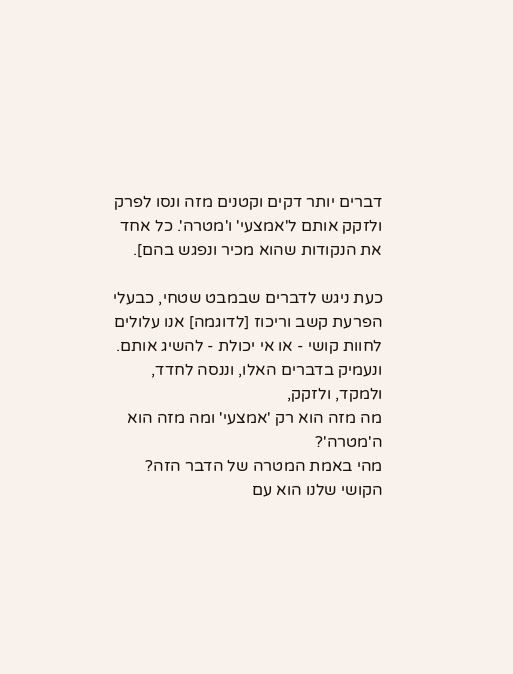דברים יותר דקים וקטנים מזה ונסו לפרק ולזקק אותם ל'אמצעי' ו'מטרה'. כל אחד את הנקודות שהוא מכיר ונפגש בהם].

כעת ניגש לדברים שבמבט שטחי, כבעלי הפרעת קשב וריכוז [לדוגמה] אנו עלולים לחוות קושי - או אי יכולת - להשיג אותם. ונעמיק בדברים האלו, וננסה לחדד, ולמקד, ולזקק,
מה מזה הוא רק 'אמצעי' ומה מזה הוא ה'מטרה'?
מהי באמת המטרה של הדבר הזה?
הקושי שלנו הוא עם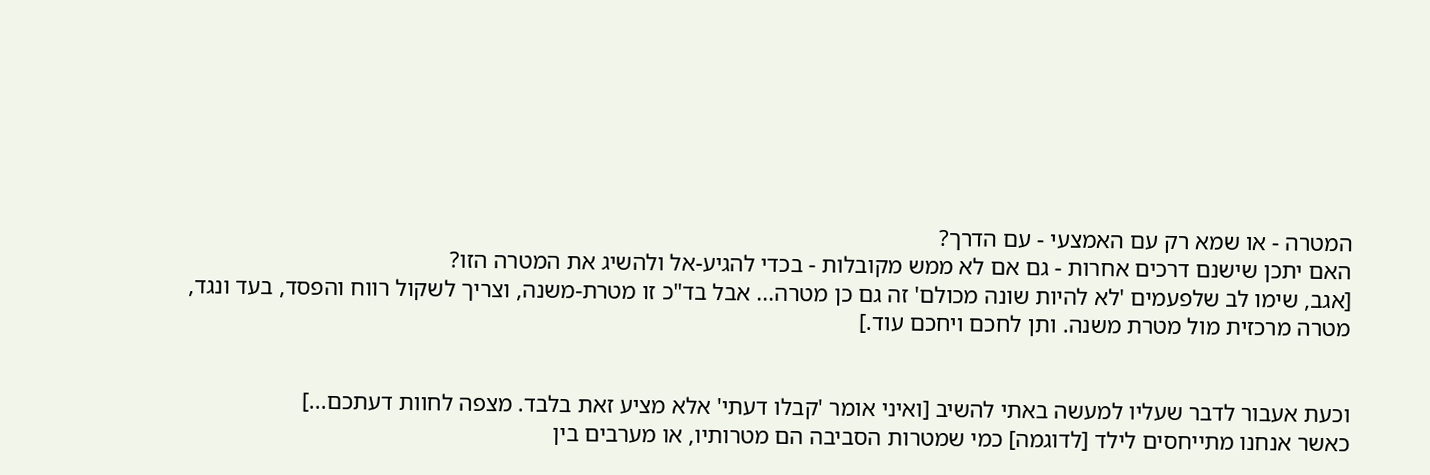המטרה - או שמא רק עם האמצעי - עם הדרך?
האם יתכן שישנם דרכים אחרות - גם אם לא ממש מקובלות - בכדי להגיע-אל ולהשיג את המטרה הזו?
[אגב, שימו לב שלפעמים 'לא להיות שונה מכולם' זה גם כן מטרה... אבל בד"כ זו מטרת-משנה, וצריך לשקול רווח והפסד, בעד ונגד, מטרה מרכזית מול מטרת משנה. ותן לחכם ויחכם עוד.]


וכעת אעבור לדבר שעליו למעשה באתי להשיב [ואיני אומר 'קבלו דעתי' אלא מציע זאת בלבד. מצפה לחוות דעתכם...]
כאשר אנחנו מתייחסים לילד [לדוגמה] כמי שמטרות הסביבה הם מטרותיו, או מערבים בין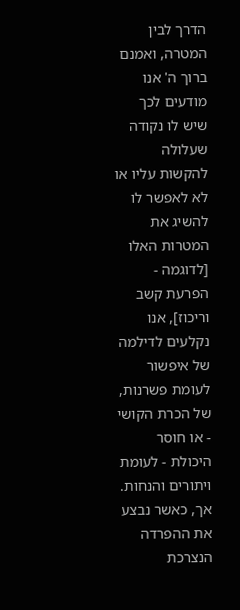הדרך לבין המטרה, ואמנם ברוך ה' אנו מודעים לכך שיש לו נקודה שעלולה להקשות עליו או לא לאפשר לו להשיג את המטרות האלו [לדוגמה - הפרעת קשב וריכוז], אנו נקלעים לדילמה של איפשור לעומת פשרנות, של הכרת הקושי - או חוסר היכולת - לעומת ויתורים והנחות.
אך, כאשר נבצע את ההפרדה הנצרכת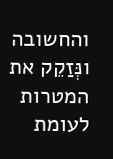והחשובה ונְּזַקֵק את המטרות לעומת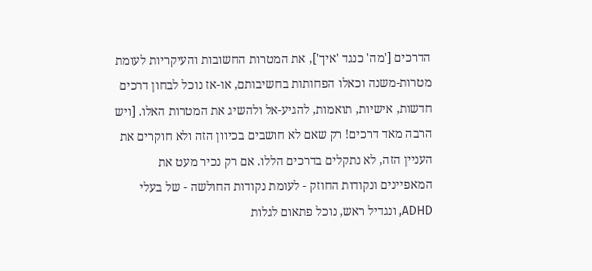הדרכים ['מה' כנגד 'איך'], את המטרות החשובות והעיקריות לעומת מטרות-משנה וכאלו הפחותות בחשיבותם, או-אז נוכל לבחון דרכים חדשות, אישיות, תואמות, להגיע-אל ולהשיג את המטרות האלו. [ויש הרבה מאד דרכים! רק שאם לא חושבים בכיוון הזה ולא חוקרים את העניין הזה, לא נתקלים בדרכים הללו. אם רק נכיר מעט את המאפיינים ונקודות החוזק - לעומת נקודות החולשה - של בעלי ADHD, ונגדיל ראש, נוכל פתאום לגלות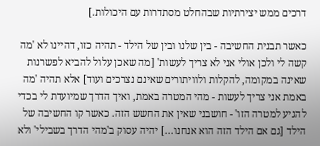דרכים ממש יצירתיות שבהחלט מסתדרות עם היכולות.]

כאשר תבנית החשיבה - בין שלנו ובין של הילד - תהיה כזו, דהיינו לא 'מה קשה לי ולכן אולי אני לא צריך לעשות' [מה שאכן עלול להביא לפשרנות שאינה במקומה, להקלות ולוויתורים שאינם נצרכים ועוד] אלא תהיה 'מה באמת אני צריך לעשות - מהי המטרה באמת, ואיך הדרך שמיועדת לי בכדי להגיע למטרה הזו' - חושבני שאין את החשש הזה. כאשר קו החשיבה של הילד [גם אם הילד הזה הוא אנחנו...] יהיה עסוק ב'מהי הדרך בשבילי' ולא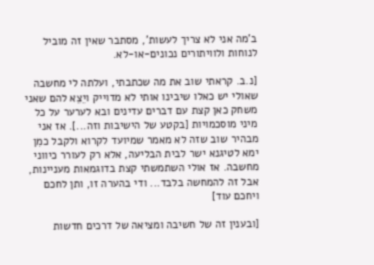ב'מה אני לא צריך לעשות', מסתבר שאין זה מוביל לנוחות ולוויתורים נכונים-או-לא.

[נ.ב. קראתי שוב את מה שכתבתי, ועלתה לי מחשבה שאולי יש כאלו שיבינו אותי לא מדוייק ויֵצֵא להם שאני משחק כאן קצת עם דברים עדינים ובא לערער על כל מיני מוסכמויות [בקטע של הישיבות וזה...]. אז אני מבהיר שוב שזה לא מאמר שמיועד לקרוא ולקבל כמִן ימא לטיגנא ישר לבית הבליעה, אלא רק לעורר כיווני מחשבה. אז אולי השתמשתי קצת בדוגמאות מעניינות, אבל זה להמחשה בלבד... ודי בהערה זו, ותן לחכם ויחכם עוד]

[ובענין זה של חשיבה ומציאה של דרכים חדשות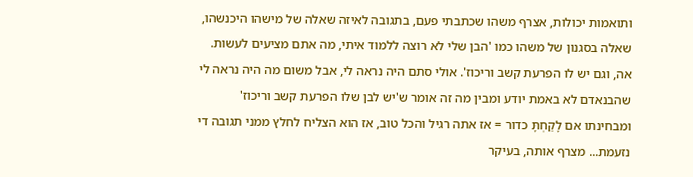ותואמות יכולות, אצרף משהו שכתבתי פעם, בתגובה לאיזה שאלה של מישהו היכנשהו, שאלה בסגנון של משהו כמו 'הבן שלי לא רוצה ללמוד איתי, מה אתם מציעים לעשות. אה, וגם יש לו הפרעת קשב וריכוז'. אולי סתם היה נראה לי, אבל משום מה היה נראה לי שהבנאדם לא באמת יודע ומבין מה זה אומר ש'יש לבן שלו הפרעת קשב וריכוז' ומבחינתו אם לָקַחְתָּ כדור = אז אתה רגיל והכל טוב, אז הוא הצליח לחלץ ממני תגובה די נזעמת... מצרף אותה, בעיקר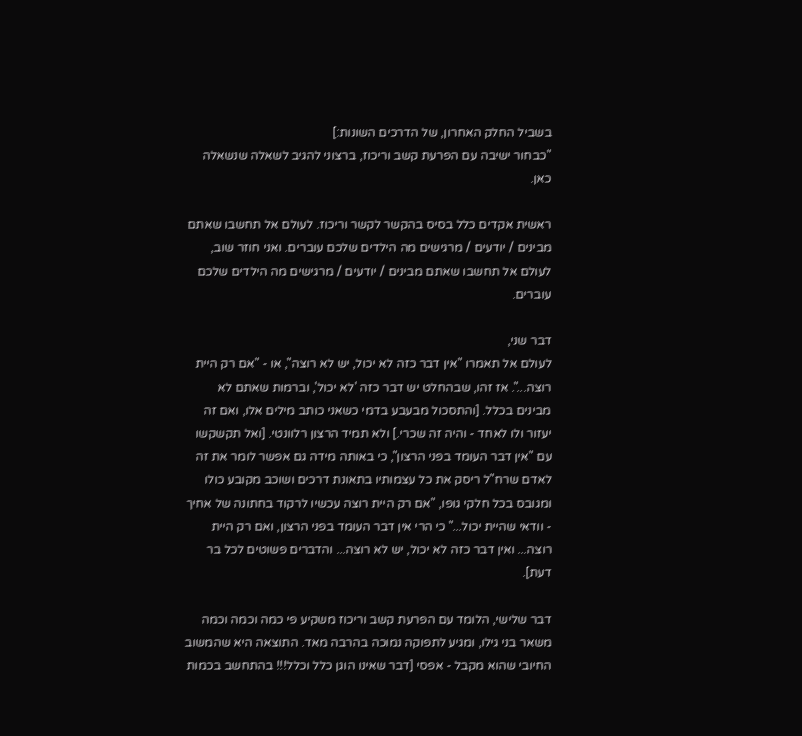בשביל החלק האחרון, של הדרכים השונות:]
"כבחור ישיבה עם הפרעת קשב וריכוז, ברצוני להגיב לשאלה שנשאלה כאן.

ראשית אקדים כלל בסיס בהקשר לקשר וריכוז. לעולם אל תחשבו שאתם מבינים / יודעים / מרגישים מה הילדים שלכם עוברים. ואני חוזר שוב, לעולם אל תחשבו שאתם מבינים / יודעים / מרגישים מה הילדים שלכם עוברים.

דבר שני,
לעולם אל תאמרו "אין דבר כזה לא יכול, יש לא רוצה", או - "אם רק היית רוצה...". אז זהו, שבהחלט יש דבר כזה 'לא יכול', וברמות שאתם לא מבינים בכלל. [והתסכול מבעבע בדמי כשאני כותב מילים אלו, ואם זה יעזור ולו לאחד - והיה זה שכרי.] ולא תמיד הרצון רלוונטי. [ואל תקשקשו עם "אין דבר העומד בפני הרצון", כי באותה מידה גם אפשר לומר את זה לאדם שרח"ל ריסק את כל עצמותיו בתאונת דרכים ושוכב מקובע כולו ומגובס בכל חלקי גופו, "אם רק היית רוצה עכשיו לרקוד בחתונה של אחיך - וודאי שהיית יכול..." כי הרי אין דבר העומד בפני הרצון, ואם רק היית רוצה... ואין דבר כזה לא יכול, יש לא רוצה... והדברים פשוטים לכל בר דעת].

דבר שלישי, הלומד עם הפרעת קשב וריכוז משקיע פי כמה וכמה וכמה משאר בני גילו, ומגיע לתפוקה נמוכה בהרבה מאד. התוצאה היא שהמשוב החיובי שהוא מקבל - אפסי [דבר שאינו הוגן כלל וכלל!!! בהתחשב בכמות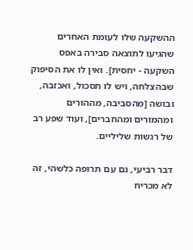ההשקעה שלו לעומת האחרים שהגיעו לתוצאה סבירה באפס השקעה - יחסית]. ואין לו את הסיפוק שבהצלחה, ויש לו תסכול, ואכזבה, ובושה [מהסביבה, מההורים ומהמורים ומהחברים], ועוד שפע רב של רגשות שליליים.

דבר רביעי, גם עם תרופה כלשהי, זה לא מכריח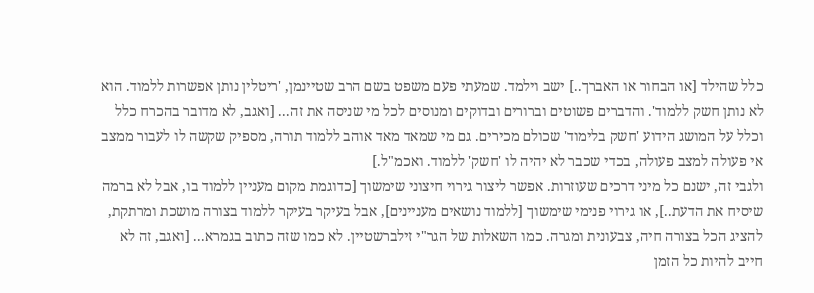כלל שהילד [או הבחור או האברך..] ישב וילמד. שמעתי פעם משפט בשם הרב שטיינמן, 'ריטלין נותן אפשרות ללמוד. הוא לא נותן חשק ללמוד'. והדברים פשוטים וברורים ובדוקים ומנוסים לכל מי שניסה את זה... [ואגב, לא מדובר בהכרח כלל וכלל על המושג הידוע 'חשק בלימוד' שכולם מכירים. גם מי שמאד מאד אוהב ללמוד תורה, מספיק שקשה לו לעבור ממצב אי פעולה למצב פעולה, בכדי שכבר לא יהיה לו 'חשק' ללמוד. ואכמ"ל.]
ולגבי זה, ישנם כל מיני דרכים שעוזרות. אפשר ליצור גירוי חיצוני שימשוך [כדוגמת מקום מעניין ללמוד בו, אבל לא ברמה שיסיח את הדעת..], או גירוי פנימי שימשוך [ללמוד נושאים מעניינים], אבל בעיקר בעיקר ללמוד בצורה מושכת ומרתקת, להציג הכל בצורה חיה, צבעונית ומגרה. כמו השאלות של הגר"י זילברשטיין. לא כמו שזה כתוב בגמרא... [ואגב, זה לא חייב להיות כל הזמן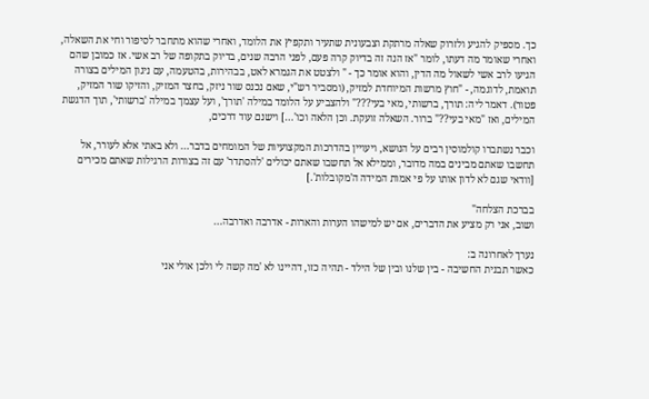כך. מספיק להגיע ולזרוק שאלה מרתקת וצבעונית שתעיר ותקפיץ את הלומד, ואחרי שהוא מתחבר לסיפור וחי את השאלה, ואחרי שאומר מה דעתו, לומר "אז הנה זה בדיוק קרה פעם, לפני הרבה שנים, בדיוק בתקופה של רב אשי. אז כמובן שהם הגיעו לרב אשי לשאול מה הדין, והוא אומר כך - " ולצטט את הגמרא לאט, בבהירות, בהטעמה, עם ניגון המילים בצורה תואמת, לדוגמה, - "חוץ מרשות המיוחדת למזיק, (ומסביר רש"י, שאם נכנס שור ניזק, בחצר המזיק, והזיקו שור המזיק, פטור). דאמר ליה: תורך, ברשותי, מאי בעי???" ולהצביע על הלומד במילה 'תורך', ועל עצמך במילה 'ברשותי', תוך הדגשת המילים, ואז "מאי בעי??" ברור. השאלה זועקת. וכן הלאה וכו'...] וישנם עוד דרכים,

וכבר נשתברו קולמוסין רבים על הנושא, ויעויין בהדרכות המקצועיות של המומחים בדבר... ולא באתי אלא לעורר, אל תחשבו שאתם מבינים במה מדובר, וממילא אל תחשבו שאתם יכולים 'להסתדר' עם זה בצורות הרגילות שאתם מכירים [וודאי שגם לא לדון אותו על פי אמות המידה ה'מקובלות'.]

בברכת הצלחה"
ושוב, אני רק מציע את הדברים, אם יש למישהו הערות והארות - אדרבה ואדרבה...

נערך לאחרונה ב:
כאשר תבנית החשיבה - בין שלנו ובין של הילד - תהיה כזו, דהיינו לא 'מה קשה לי ולכן אולי אני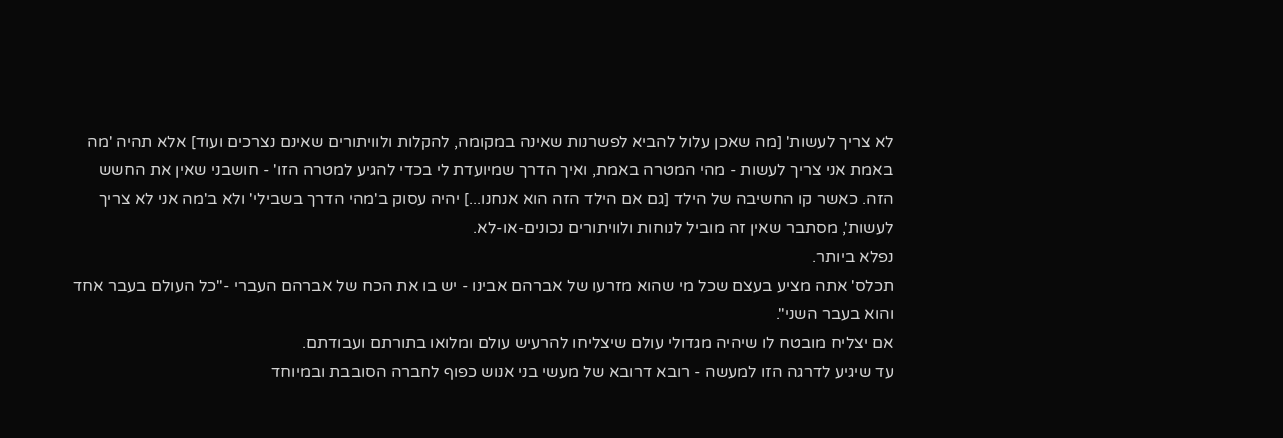לא צריך לעשות' [מה שאכן עלול להביא לפשרנות שאינה במקומה, להקלות ולוויתורים שאינם נצרכים ועוד] אלא תהיה 'מה באמת אני צריך לעשות - מהי המטרה באמת, ואיך הדרך שמיועדת לי בכדי להגיע למטרה הזו' - חושבני שאין את החשש הזה. כאשר קו החשיבה של הילד [גם אם הילד הזה הוא אנחנו...] יהיה עסוק ב'מהי הדרך בשבילי' ולא ב'מה אני לא צריך לעשות', מסתבר שאין זה מוביל לנוחות ולוויתורים נכונים-או-לא.
נפלא ביותר.
תכלס' אתה מציע בעצם שכל מי שהוא מזרעו של אברהם אבינו - יש בו את הכח של אברהם העברי -"כל העולם בעבר אחד והוא בעבר השני".
אם יצליח מובטח לו שיהיה מגדולי עולם שיצליחו להרעיש עולם ומלואו בתורתם ועבודתם.
עד שיגיע לדרגה הזו למעשה - רובא דרובא של מעשי בני אנוש כפוף לחברה הסובבת ובמיוחד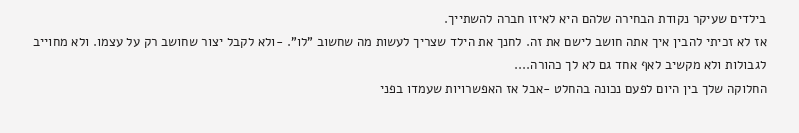בילדים שעיקר נקודת הבחירה שלהם היא לאיזו חברה להשתייך.
אז לא זכיתי להבין איך אתה חושב לישם את זה. לחנך את הילד שצריך לעשות מה שחשוב "לו". -ולא לקבל יצור שחושב רק על עצמו. ולא מחוייב לגבולות ולא מקשיב לאף אחד גם לא לך כהורה....
החלוקה שלך בין היום לפעם נכונה בהחלט -אבל אז האפשרויות שעמדו בפני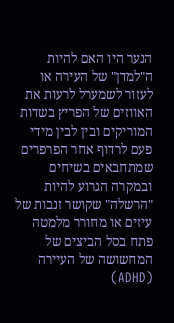הנער היו האם להיות ה"למדן" של העירה או לעזור לשמערל לרעות את האווזים של הפריץ בשדות המוריקים ובין לבין מידי פעם לרדוף אחר הפרפרים שמתחבאים בשיחים ובמקרה הגרוע להיות "הרשלה" שקושר זנבות של עיזים או מחורר מלמטה פתח בסל הביצים של המחשושה של העיירה (ADHD)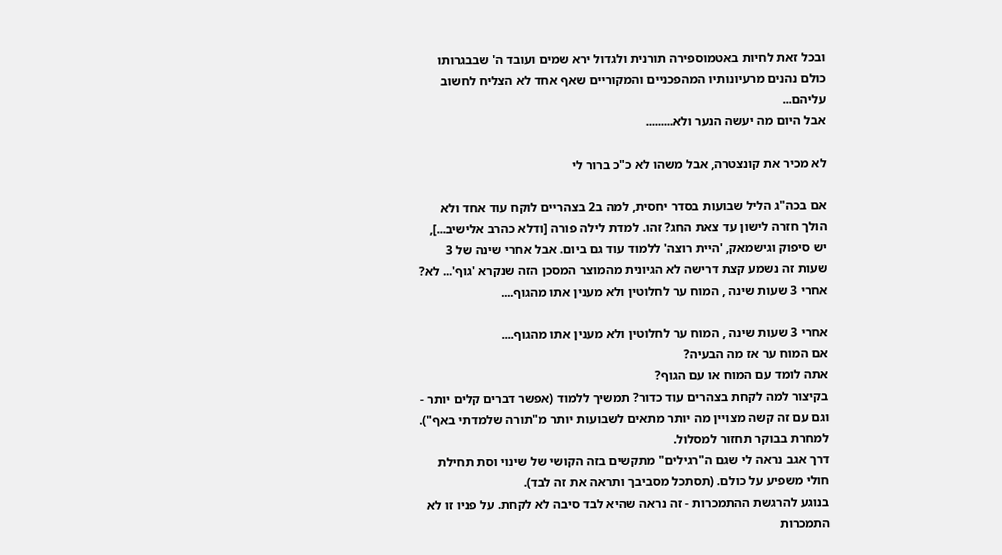ובכל זאת לחיות באטמוספירה תורנית ולגדול ירא שמים ועובד ה' שבבגרותו כולם נהנים מרעיונותיו המהפכניים והמקוריים שאף אחד לא הצליח לחשוב עליהם...
אבל היום מה יעשה הנער ולא.........

לא מכיר את קונצטרה, אבל משהו לא כ"כ ברור לי

אם בכה"ג הליל שבועות בסדר יחסית, למה ב2 בצהריים לוקח עוד אחד ולא הולך חזרה לישון עד צאת החג? זהו. למדת לילה פורה [ודלא כהרב אלישיב...], יש סיפוק וגישמאק, 'היית רוצה' ללמוד עוד גם ביום. אבל אחרי שינה של 3 שעות זה נשמע קצת דרישה לא הגיונית מהמוצר המסכן הזה שנקרא 'גוף'... לא?
אחרי 3 שעות שינה , המוח ער לחלוטין ולא מענין אתו מהגוף....

אחרי 3 שעות שינה , המוח ער לחלוטין ולא מענין אתו מהגוף....
אם המוח ער אז מה הבעיה?
אתה לומד עם המוח או עם הגוף?
בקיצור למה לקחת בצהרים עוד כדור? תמשיך ללמוד (אפשר דברים קלים יותר - וגם עם זה קשה מצויין מה יותר מתאים לשבועות יותר מ"תורה שלמדתי באף"). למחרת בבוקר תחזור למסלול.
דרך אגב נראה לי שגם ה"רגילים" מתקשים בזה הקושי של שינוי וסת תחילת חולי משפיע על כולם. (תסתכל מסביבך ותראה את זה לבד).
בנוגע להרגשת ההתמכרות - זה נראה שהיא לבד סיבה לא לקחת. על פניו זו לא התמכרות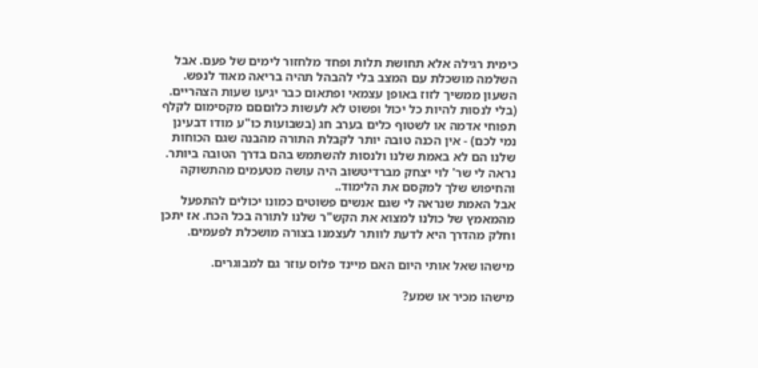כימית רגילה אלא תחושת תלות ופחד מלחזור לימים של פעם. אבל השלמה מושכלת עם המצב בלי להבהל תהיה בריאה מאוד לנפש. השעון ממשיך לזוז באופן עצמאי ופתאום כבר יגיעו שעות הצהריים. (בלי לנסות להיות כל יכול ופשוט לא לעשות כלוםםם מקסימום לקלף תפוחי אדמה או לשטוף כלים בערב חג (בשבועות כו"ע מודו דבעינן נמי לכם) - אין הכנה טובה יותר לקבלת התורה מהבנה שגם הכוחות שלנו הם לא באמת שלנו ולנסות להשתמש בהם בדרך הטובה ביותר.
נראה לי שר' לוי יצחק מברדיטשוב היה עושה מטעמים מהתשוקה והחיפוש שלך למקסם את הלימוד..
אבל האמת שנראה לי שגם אנשים פשוטים כמונו יכולים להתפעל מהמאמץ של כולנו למצוא את הקש"ר שלנו לתורה בכל הכח. אז יתכן וחלק מהדרך היא לדעת לוותר לעצמנו בצורה מושכלת לפעמים.

מישהו שאל אותי היום האם מיינד פלוס עוזר גם למבוגרים.

מישהו מכיר או שמע?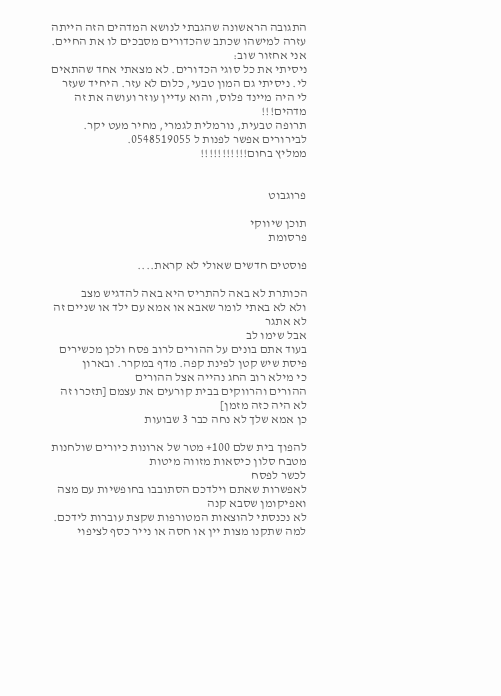התגובה הראשונה שהגבתי לנושא המדהים הזה הייתה עזרה למישהו שכתב שהכדורים מסבכים לו את החיים. אני אחזור שוב:
ניסיתי את כל סוגי הכדורים. לא מצאתי אחד שהתאים לי. ניסיתי גם המון טבעי, כלום לא עזר. היחיד שעזר לי היה מיינד פלוס, והוא עדיין עוזר ועושה את זה מדהים!!!
תרופה טבעית, נורמלית לגמרי, מחיר מעט יקר. לבירורים אפשר לפנות ל 0548519055.
ממליץ בחום!!!!!!!!!!!


פרוגבוט

תוכן שיווקי
פרסומת

פוסטים חדשים שאולי לא קראת....

הכותרת לא באה להתריס היא באה להדגיש מצב
ולא לא באתי לומר שאבא או אמא עם ילד או שניים זה לא אתגר
אבל שימו לב
בעוד אתם בונים על ההורים לרוב פסח ולכן מכשירים פיסת שיש קטן לפינת קפה. מדף במקרר. ובארון
כי מילא רוב החג נהייה אצל ההורים
ההורים והרווקים בבית קורעים את עצמם [תזכרו זה לא היה כזה מזמן]
כן אמא שלך לא נחה כבר 3 שבועות

להפוך בית שלם 100+ מטר של ארונות כיורים שולחנות מטבח סלון כיסאות מזווה מיטות
לכשר לפסח
לאפשרות שאתם וילדכם הסתובבו בחופשיות עם מצה ואפיקומן שסבא קנה
לא נכנסתי להוצאות המטורפות שקצת עוברות לידכם. למה שתקנו מצות יין או חסה או נייר כסף לציפוי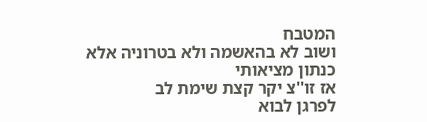המטבח
ושוב לא בהאשמה ולא בטרוניה אלא כנתון מציאותי
אז זו''צ יקר קצת שימת לב
לפרגן לבוא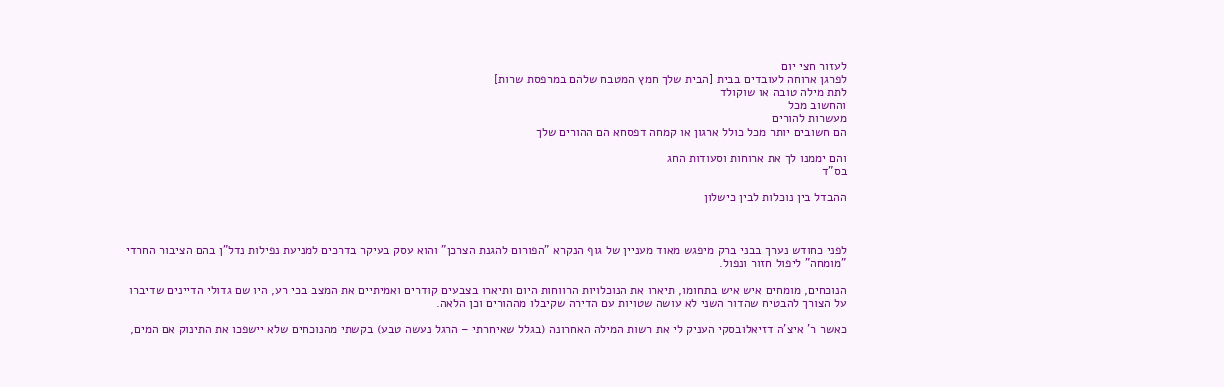לעזור חצי יום
לפרגן ארוחה לעובדים בבית [הבית שלך חמץ המטבח שלהם במרפסת שרות]
לתת מילה טובה או שוקולד
והחשוב מכל
מעשרות להורים
הם חשובים יותר מכל כולל ארגון או קמחה דפסחא הם ההורים שלך

והם יממנו לך את ארוחות וסעודות החג
בס"ד

ההבדל בין נוכלות לבין כישלון



לפני כחודש נערך בבני ברק מיפגש מאוד מעניין של גוף הנקרא "הפורום להגנת הצרכן" והוא עסק בעיקר בדרכים למניעת נפילות נדל"ן בהם הציבור החרדי "מומחה" ליפול חזור ונפול.

הנוכחים, מומחים איש איש בתחומו, תיארו את הנוכלויות הרווחות היום ותיארו בצבעים קודרים ואמיתיים את המצב בכי רע, היו שם גדולי הדיינים שדיברו על הצורך להבטיח שהדור השני לא עושה שטויות עם הדירה שקיבלו מההורים וכן הלאה.

כאשר ר' איצ'ה דזיאלובסקי העניק לי את רשות המילה האחרונה (בגלל שאיחרתי – הרגל נעשה טבע) בקשתי מהנוכחים שלא יישפכו את התינוק אם המים,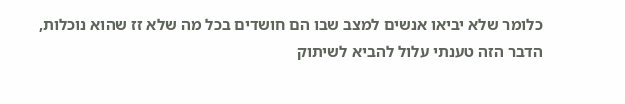כלומר שלא יביאו אנשים למצב שבו הם חושדים בכל מה שלא זז שהוא נוכלות, הדבר הזה טענתי עלול להביא לשיתוק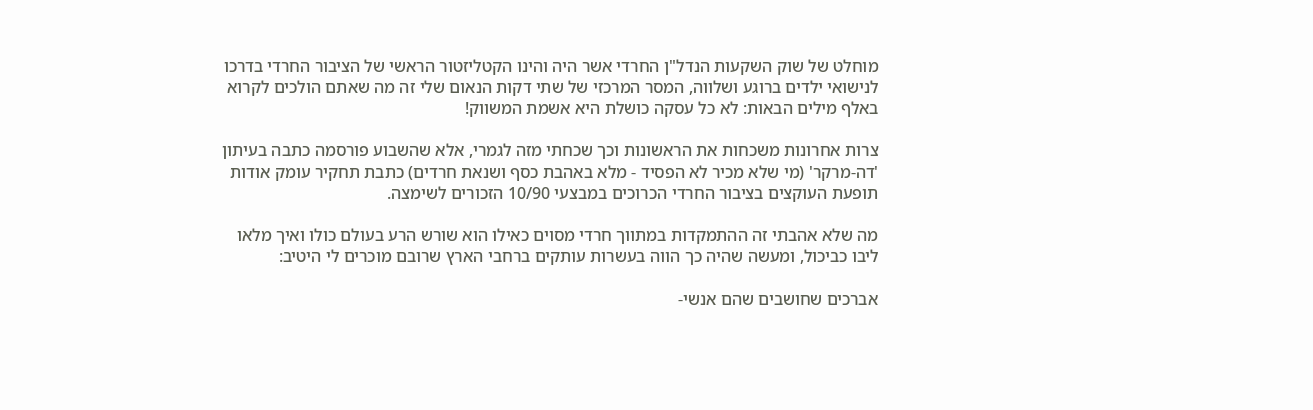מוחלט של שוק השקעות הנדל"ן החרדי אשר היה והינו הקטליזטור הראשי של הציבור החרדי בדרכו לנישואי ילדים ברוגע ושלווה, המסר המרכזי של שתי דקות הנאום שלי זה מה שאתם הולכים לקרוא באלף מילים הבאות: לא כל עסקה כושלת היא אשמת המשווק!

צרות אחרונות משכחות את הראשונות וכך שכחתי מזה לגמרי, אלא שהשבוע פורסמה כתבה בעיתון 'דה-מרקר' (מי שלא מכיר לא הפסיד - מלא באהבת כסף ושנאת חרדים) כתבת תחקיר עומק אודות תופעת העוקצים בציבור החרדי הכרוכים במבצעי 10/90 הזכורים לשימצה.

מה שלא אהבתי זה ההתמקדות במתווך חרדי מסוים כאילו הוא שורש הרע בעולם כולו ואיך מלאו ליבו כביכול, ומעשה שהיה כך הווה בעשרות עותקים ברחבי הארץ שרובם מוכרים לי היטיב:

אברכים שחושבים שהם אנשי-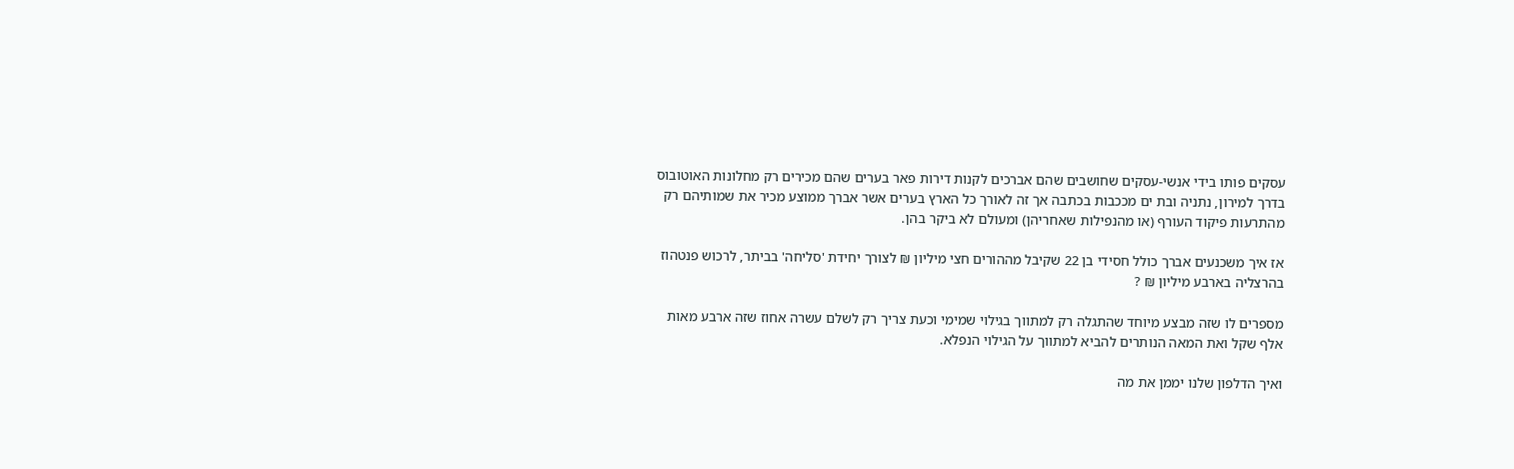עסקים פותו בידי אנשי-עסקים שחושבים שהם אברכים לקנות דירות פאר בערים שהם מכירים רק מחלונות האוטובוס בדרך למירון, נתניה ובת ים מככבות בכתבה אך זה לאורך כל הארץ בערים אשר אברך ממוצע מכיר את שמותיהם רק מהתרעות פיקוד העורף (או מהנפילות שאחריהן) ומעולם לא ביקר בהן.

אז איך משכנעים אברך כולל חסידי בן 22 שקיבל מההורים חצי מיליון ₪ לצורך יחידת 'סליחה' בביתר, לרכוש פנטהוז בהרצליה בארבע מיליון ₪ ?

מספרים לו שזה מבצע מיוחד שהתגלה רק למתווך בגילוי שמימי וכעת צריך רק לשלם עשרה אחוז שזה ארבע מאות אלף שקל ואת המאה הנותרים להביא למתווך על הגילוי הנפלא.

ואיך הדלפון שלנו יממן את מה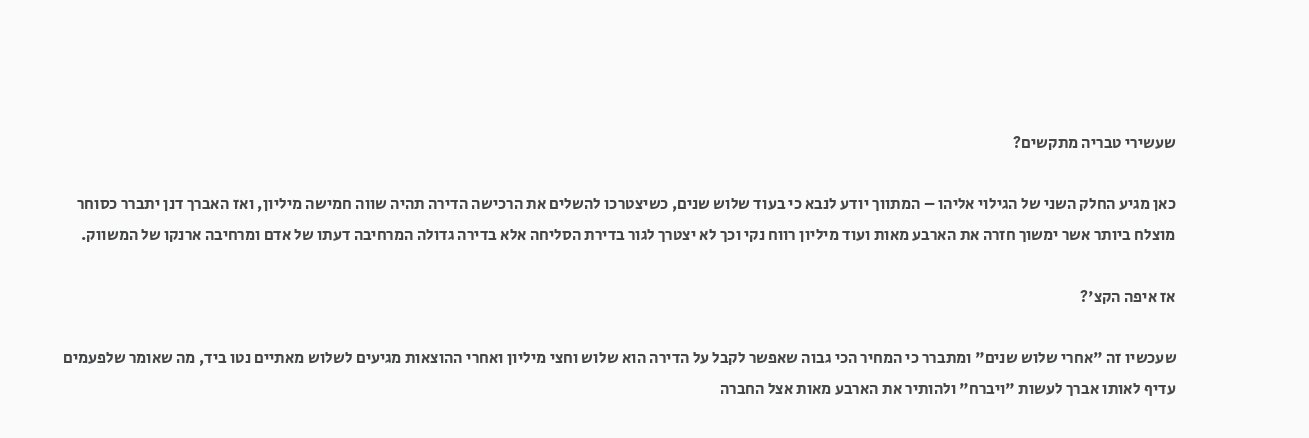שעשירי טבריה מתקשים?

כאן מגיע החלק השני של הגילוי אליהו – המתווך יודע לנבא כי בעוד שלוש שנים, כשיצטרכו להשלים את הרכישה הדירה תהיה שווה חמישה מיליון, ואז האברך דנן יתברר כסוחר מוצלח ביותר אשר ימשוך חזרה את הארבע מאות ועוד מיליון רווח נקי וכך לא יצטרך לגור בדירת הסליחה אלא בדירה גדולה המרחיבה דעתו של אדם ומרחיבה ארנקו של המשווק.

אז איפה הקצ'?

שעכשיו זה "אחרי שלוש שנים" ומתברר כי המחיר הכי גבוה שאפשר לקבל על הדירה הוא שלוש וחצי מיליון ואחרי ההוצאות מגיעים לשלוש מאתיים נטו ביד, מה שאומר שלפעמים עדיף לאותו אברך לעשות "ויברח" ולהותיר את הארבע מאות אצל החברה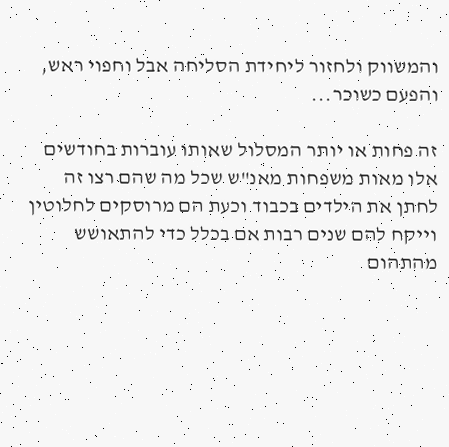והמשווק ולחזור ליחידת הסליחה אבל וחפוי ראש, והפעם כשוכר...

זה פחות או יותר המסלול שאותו עוברות בחודשים אלו מאות משפחות מאנ"ש שכל מה שהם רצו זה לחתן את הילדים בכבוד וכעת הם מרוסקים לחלוטין וייקח להם שנים רבות אם בכלל כדי להתאושש מהתהום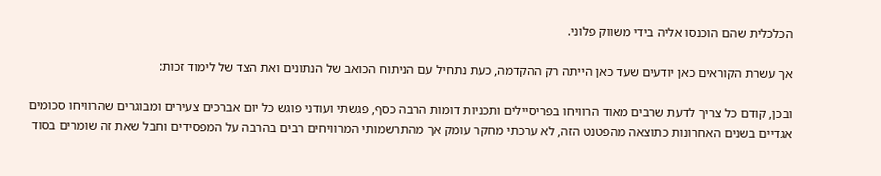הכלכלית שהם הוכנסו אליה בידי משווק פלוני.

אך עשרת הקוראים כאן יודעים שעד כאן הייתה רק ההקדמה, כעת נתחיל עם הניתוח הכואב של הנתונים ואת הצד של לימוד זכות:

ובכן, קודם כל צריך לדעת שרבים מאוד הרוויחו בפריסיילים ותכניות דומות הרבה כסף, פגשתי ועודני פוגש כל יום אברכים צעירים ומבוגרים שהרוויחו סכומים אגדיים בשנים האחרונות כתוצאה מהפטנט הזה, לא ערכתי מחקר עומק אך מהתרשמותי המרוויחים רבים בהרבה על המפסידים וחבל שאת זה שומרים בסוד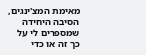מאימת המצ'ינגים, הסיבה היחידה שמספרים לי על כך זה או כדי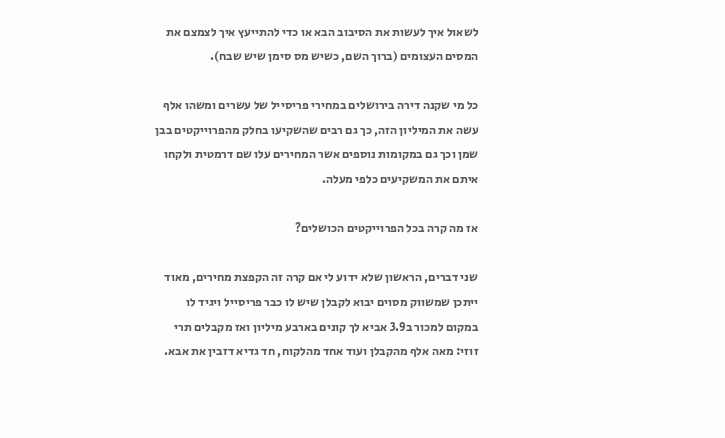לשאול איך לעשות את הסיבוב הבא או כדי להתייעץ איך לצמצם את המסים העצומים (ברוך השם, כשיש מס סימן שיש שבח).

כל מי שקנה דירה בירושלים במחירי פריסייל של עשרים ומשהו אלף עשה את המיליון הזה, כך גם רבים שהשקיעו בחלק מהפרוייקטים בבן שמן וכך גם במקומות נוספים אשר המחירים עלו שם דרמטית ולקחו איתם את המשקיעים כלפי מעלה.

אז מה קרה בכל הפרוייקטים הכושלים?

שני דברים, הראשון שלא ידוע לי אם קרה זה הקפצת מחירים, מאוד ייתכן שמשווק מסוים יבוא לקבלן שיש לו כבר פריסייל ויגיד לו במקום למכור ב3.9 אביא לך קונים בארבע מיליון ואז מקבלים תרי זוזי: מאה אלף מהקבלן ועוד אחד מהלקוח, חד גדיא דזבין את אבא.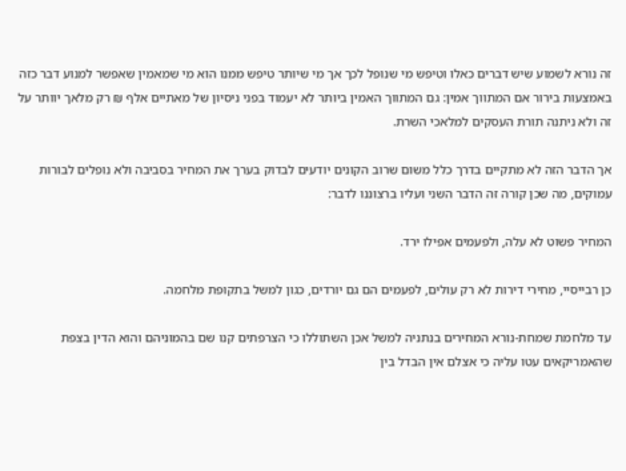זה נורא לשמוע שיש דברים כאלו וטיפש מי שנופל לכך אך מי שיותר טיפש ממנו הוא מי שמאמין שאפשר למנוע דבר כזה באמצעות בירור אם המתווך אמין: גם המתווך האמין ביותר לא יעמוד בפני ניסיון של מאתיים אלף ₪ רק מלאך יוותר על זה ולא ניתנה תורת העסקים למלאכי השרת.

אך הדבר הזה לא מתקיים בדרך כלל משום שרוב הקונים יודעים לבדוק בערך את המחיר בסביבה ולא נופלים לבורות עמוקים, מה שכן קורה זה הדבר השני ועליו ברצוננו לדבר:

המחיר פשוט לא עלה, ולפעמים אפילו ירד.

כן רבייסיי, מחירי דירות לא רק עולים, לפעמים הם גם יורדים, כגון למשל בתקופת מלחמה.

עד מלחמת שמחת-נורא המחירים בנתניה למשל אכן השתוללו כי הצרפתים קנו שם בהמוניהם והוא הדין בצפת שהאמריקאים עטו עליה כי אצלם אין הבדל בין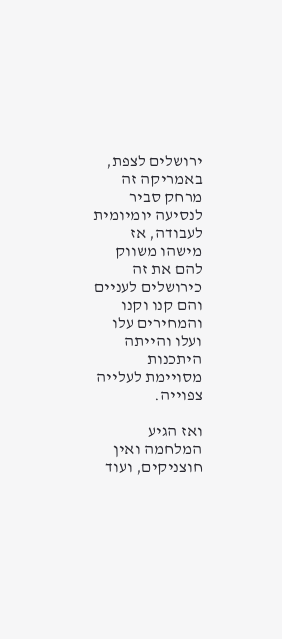ירושלים לצפת, באמריקה זה מרחק סביר לנסיעה יומיומית לעבודה, אז מישהו משווק להם את זה כירושלים לעניים והם קנו וקנו והמחירים עלו ועלו והייתה היתכנות מסויימת לעלייה צפוייה.

ואז הגיע המלחמה ואין חוצניקים, ועוד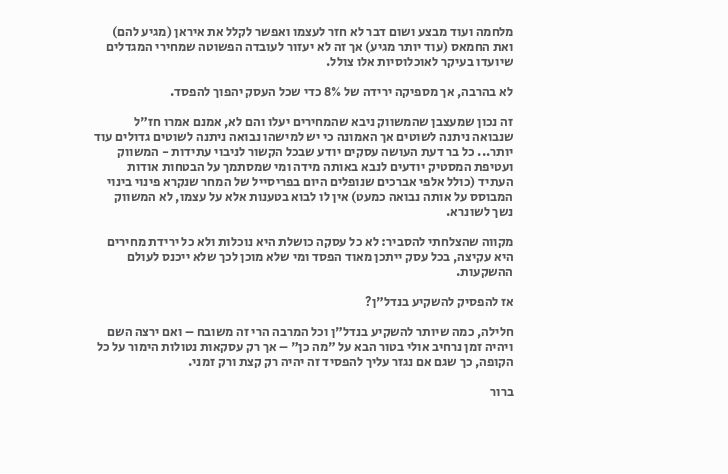מלחמה ועוד מבצע ושום דבר לא חזר לעצמו ואפשר לקלל את איראן (מגיע להם) ואת החמאס (עוד יותר מגיע) אך זה לא יעזור לעובדה הפשוטה שמחירי המגדלים שיועדו בעיקר לאוכלוסיות אלו צולל.

לא בהרבה, אך מספיקה ירידה של 8% כדי שכל העסק יהפוך להפסד.

זה נכון שמעצבן שהמשווק ניבא שהמחירים יעלו והם לא, אמנם אמרו חז"ל שנבואה ניתנה לשוטים אך האמונה כי יש למישהו נבואה ניתנה לשוטים גדולים עוד יותר... כל בר דעת העושה עסקים יודע שבכל הקשור לניבוי עתידות - המשווק ועטיפת המסטיק יודעים לנבא באותה מידה ומי שמסתמך על הבטחות אודות העתיד (כולל אלפי אברכים שנופלים היום בפריסייל של המחר שנקרא פינוי בינוי המבוסס על אותה נבואה כמעט) אין לו לבוא בטענות אלא על עצמו, לא המשווק נשך לשונרא.

מקווה שהצלחתי להסביר: לא כל עסקה כושלת היא נוכלות ולא כל ירידת מחירים היא עקיצה, בכל עסק ייתכן מאוד הפסד ומי שלא מוכן לכך שלא ייכנס לעולם ההשקעות.

אז להפסיק להשקיע בנדל"ן?

חלילה, כמה שיותר להשקיע בנדל"ן וכל המרבה הרי זה משובח – ואם ירצה השם ויהיה זמן נרחיב אולי בטור הבא על "מה כן" – אך רק עסקאות נטולות הימור על כל הקופה, כך שגם אם נגזר עליך להפסיד זה יהיה רק קצת ורק זמני.

ברור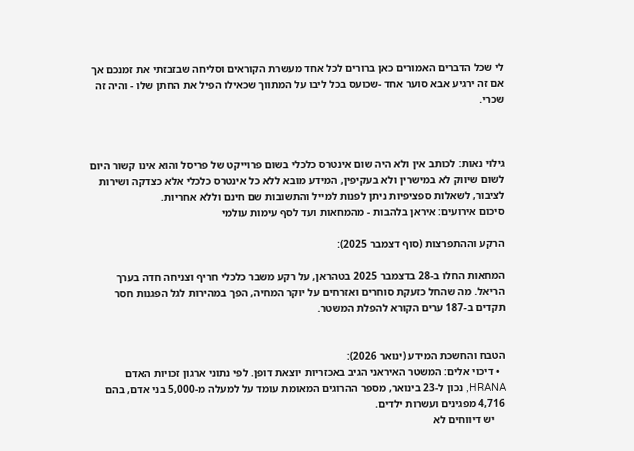לי שכל הדברים האמורים כאן ברורים לכל אחד מעשרת הקוראים וסליחה שבזבזתי את זמנכם אך אם זה ירגיע אבא סוער אחד -שכועס בכל ליבו על המתווך שכאילו הפיל את החתן שלו - והיה זה שכרי.



גילוי נאות: לכותב אין ולא היה שום אינטרס כלכלי בשום פרוייקט של פריסל והוא אינו קשור היום לשום שיווק לא במישרין ולא בעקיפין, המידע מובא ללא כל אינטרס כלכלי אלא כצדקה ושירות לציבור, לשאלות ספציפיות ניתן לפנות למייל והתשובות שם חינם וללא אחריות.
סיכום אירועים: איראן בלהבות - מהמחאות ועד לסף עימות עולמי

הרקע וההתפרצות (סוף דצמבר 2025):

המחאות החלו ב-28 בדצמבר 2025 בטהראן, על רקע משבר כלכלי חריף וצניחה חדה בערך הריאל. מה שהחל כזעקת סוחרים ואזרחים על יוקר המחיה, הפך במהירות לגל הפגנות חסר תקדים ב-187 ערים הקורא להפלת המשטר.


הטבח והחשכת המידע (ינואר 2026):
  • דיכוי אלים: המשטר האיראני הגיב באכזריות יוצאת דופן. לפי נתוני ארגון זכויות האדם HRANA, נכון ל-23 בינואר, מספר ההרוגים המאומת עומד על למעלה מ-5,000 בני אדם, בהם 4,716 מפגינים ועשרות ילדים.
    יש דיווחים לא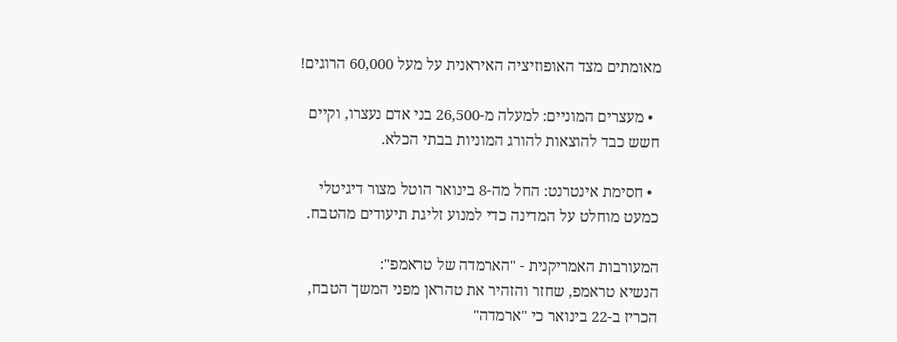מאומתים מצד האופוזיציה האיראנית על מעל 60,000 הרוגים!

  • מעצרים המוניים: למעלה מ-26,500 בני אדם נעצרו, וקיים חשש כבד להוצאות להורג המוניות בבתי הכלא.

  • חסימת אינטרנט: החל מה-8 בינואר הוטל מצור דיגיטלי כמעט מוחלט על המדינה כדי למנוע זליגת תיעודים מהטבח.

המעורבות האמריקנית - "הארמדה של טראמפ":
הנשיא טראמפ, שחזר והזהיר את טהראן מפני המשך הטבח, הכריז ב-22 בינואר כי "ארמדה"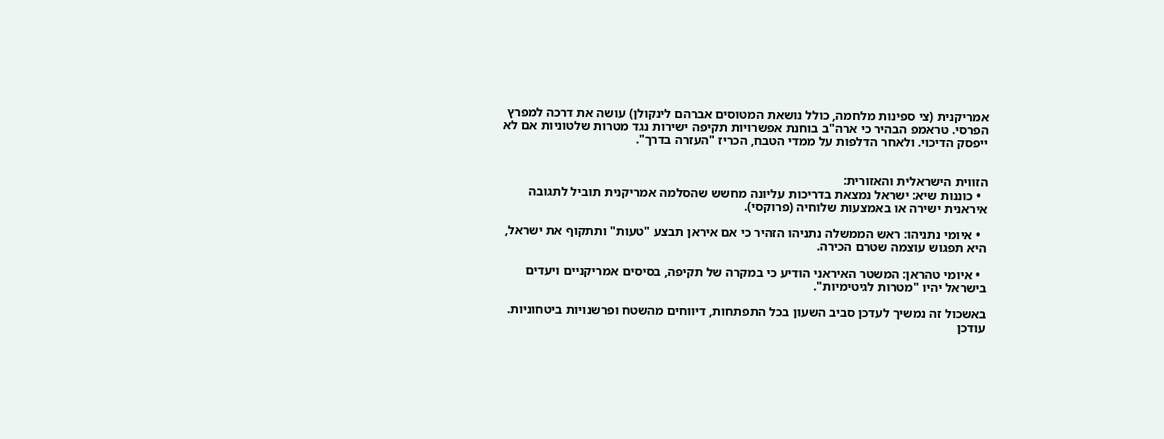אמריקנית (צי ספינות מלחמה, כולל נושאת המטוסים אברהם לינקולן) עושה את דרכה למפרץ הפרסי. טראמפ הבהיר כי ארה"ב בוחנת אפשרויות תקיפה ישירות נגד מטרות שלטוניות אם לא ייפסק הדיכוי. ולאחר הדלפות על ממדי הטבח, הכריז "העזרה בדרך".


הזווית הישראלית והאזורית:
  • כוננות שיא: ישראל נמצאת בדריכות עליונה מחשש שהסלמה אמריקנית תוביל לתגובה איראנית ישירה או באמצעות שלוחיה (פרוקסי).

  • איומי נתניהו: ראש הממשלה נתניהו הזהיר כי אם איראן תבצע "טעות" ותתקוף את ישראל, היא תפגוש עוצמה שטרם הכירה.

  • איומי טהראן: המשטר האיראני הודיע כי במקרה של תקיפה, בסיסים אמריקניים ויעדים בישראל יהיו "מטרות לגיטימיות".

באשכול זה נמשיך לעדכן סביב השעון בכל התפתחות, דיווחים מהשטח ופרשנויות ביטחוניות.
עודכן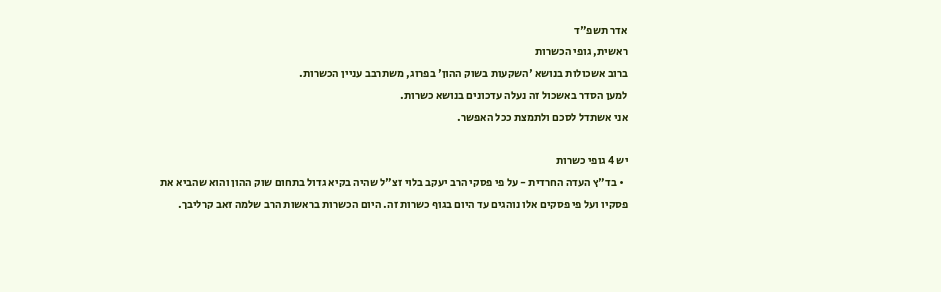אדר תשפ"ד
ראשית, גופי הכשרות
ברוב אשכולות בנושא 'השקעות בשוק ההון' בפרוג, משתרבב עניין הכשרות.
למען הסדר באשכול זה נעלה עדכונים בנושא כשרות.
אני אשתדל לסכם ולתמצת ככל האפשר.

יש 4 גופי כשרות
  • בד"ץ העדה החרדית - על פי פסקי הרב יעקב בלוי זצ"ל שהיה בקיא גדול בתחום שוק ההון והוא שהביא את פסקיו ועל פי פסקים אלו נוהגים עד היום בגוף כשרות זה. היום הכשרות בראשות הרב שלמה זאב קרליבך.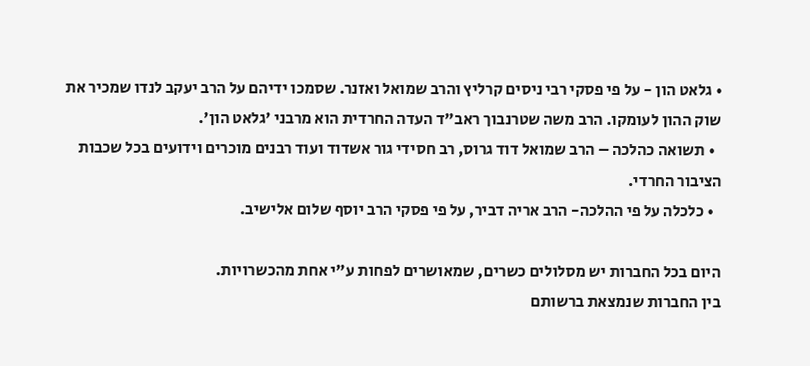• גלאט הון - על פי פסקי רבי ניסים קרליץ והרב שמואל ואזנר. שסמכו ידיהם על הרב יעקב לנדו שמכיר את שוק ההון לעומקו. הרב משה שטרנבוך ראב"ד העדה החרדית הוא מרבני 'גלאט הון'.
  • תשואה כהלכה – הרב שמואל דוד גרוס, רב חסידי גור אשדוד ועוד רבנים מוכרים וידועים בכל שכבות הציבור החרדי.
  • כלכלה על פי ההלכה- הרב אריה דביר, על פי פסקי הרב יוסף שלום אלישיב.

היום בכל החברות יש מסלולים כשרים, שמאושרים לפחות ע"י אחת מהכשרויות.
בין החברות שנמצאת ברשותם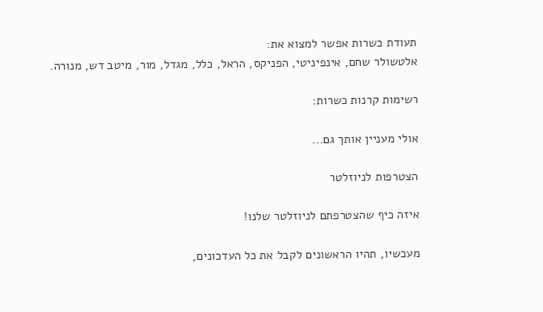תעודת כשרות אפשר למצוא את:
אלטשולר שחם, אינפיניטי, הפניקס, הראל, כלל, מגדל, מור, מיטב דש, מנורה.

רשימות קרנות כשרות:

אולי מעניין אותך גם...

הצטרפות לניוזלטר

איזה כיף שהצטרפתם לניוזלטר שלנו!

מעכשיו, תהיו הראשונים לקבל את כל העדכונים,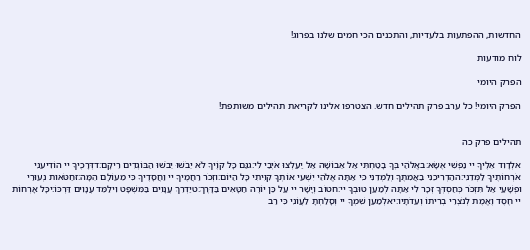החדשות, ההפתעות בלעדיות, והתכנים הכי חמים שלנו בפרוג!

לוח מודעות

הפרק היומי

הפרק היומי! כל ערב פרק תהילים חדש. הצטרפו אלינו לקריאת תהילים משותפת!


תהילים פרק כה

אלְדָוִד אֵלֶיךָ יי נַפְשִׁי אֶשָּׂא:באֱלֹהַי בְּךָ בָטַחְתִּי אַל אֵבוֹשָׁה אַל יַעַלְצוּ אֹיְבַי לִי:גגַּם כָּל קוֶֹיךָ לֹא יֵבֹשׁוּ יֵבֹשׁוּ הַבּוֹגְדִים רֵיקָם:דדְּרָכֶיךָ יי הוֹדִיעֵנִי אֹרְחוֹתֶיךָ לַמְּדֵנִי:ההַדְרִיכֵנִי בַאֲמִתֶּךָ וְלַמְּדֵנִי כִּי אַתָּה אֱלֹהֵי יִשְׁעִי אוֹתְךָ קִוִּיתִי כָּל הַיּוֹם:וזְכֹר רַחֲמֶיךָ יי וַחֲסָדֶיךָ כִּי מֵעוֹלָם הֵמָּה:זחַטֹּאות נְעוּרַי וּפְשָׁעַי אַל תִּזְכֹּר כְּחַסְדְּךָ זְכָר לִי אַתָּה לְמַעַן טוּבְךָ יי:חטוֹב וְיָשָׁר יי עַל כֵּן יוֹרֶה חַטָּאִים בַּדָּרֶךְ:טיַדְרֵךְ עֲנָוִים בַּמִּשְׁפָּט וִילַמֵּד עֲנָוִים דַּרְכּוֹ:יכָּל אָרְחוֹת יי חֶסֶד וֶאֱמֶת לְנֹצְרֵי בְרִיתוֹ וְעֵדֹתָיו:יאלְמַעַן שִׁמְךָ יי וְסָלַחְתָּ לַעֲוֹנִי כִּי רַב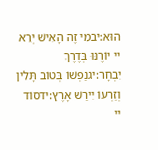הוּא:יבמִי זֶה הָאִישׁ יְרֵא יי יוֹרֶנּוּ בְּדֶרֶךְ יִבְחָר:יגנַפְשׁוֹ בְּטוֹב תָּלִין וְזַרְעוֹ יִירַשׁ אָרֶץ:ידסוֹד יי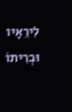לִירֵאָיו וּבְרִיתוֹ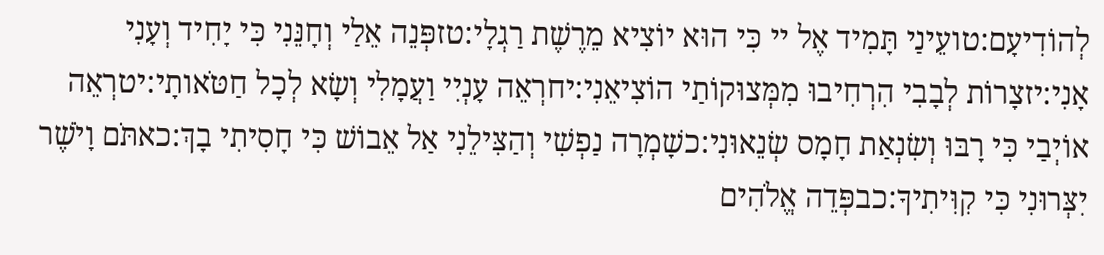לְהוֹדִיעָם:טועֵינַי תָּמִיד אֶל יי כִּי הוּא יוֹצִיא מֵרֶשֶׁת רַגְלָי:טזפְּנֵה אֵלַי וְחָנֵּנִי כִּי יָחִיד וְעָנִי אָנִי:יזצָרוֹת לְבָבִי הִרְחִיבוּ מִמְּצוּקוֹתַי הוֹצִיאֵנִי:יחרְאֵה עָנְיִי וַעֲמָלִי וְשָׂא לְכָל חַטֹּאותָי:יטרְאֵה אוֹיְבַי כִּי רָבּוּ וְשִׂנְאַת חָמָס שְׂנֵאוּנִי:כשָׁמְרָה נַפְשִׁי וְהַצִּילֵנִי אַל אֵבוֹשׁ כִּי חָסִיתִי בָךְ:כאתֹּם וָיֹשֶׁר יִצְּרוּנִי כִּי קִוִּיתִיךָ:כבפְּדֵה אֱלֹהִים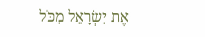אֶת יִשְׂרָאֵל מִכֹּל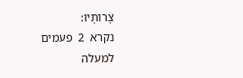צָרוֹתָיו:
נקרא  2  פעמים
למעלה